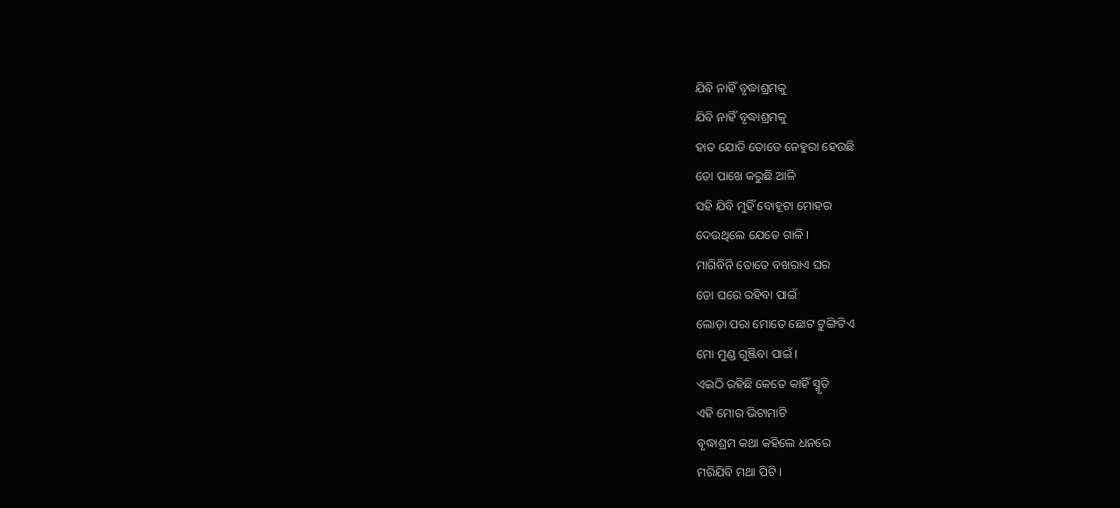ଯିବି ନାହିଁ ବୃଦ୍ଧାଶ୍ରମକୁ
ଯିବି ନାହିଁ ବୃଦ୍ଧାଶ୍ରମକୁ
ହାତ ଯୋଡି ତୋତେ ନେହୁରା ହେଉଛି
ତୋ ପାଖେ କରୁଛି ଆଳି
ସହି ଯିବି ମୁହିଁ ବୋହୂଟା ମୋହର
ଦେଉଥିଲେ ଯେତେ ଗାଳି ।
ମାଗିବିନି ତୋତେ ବଖରାଏ ଘର
ତୋ ଘରେ ରହିବା ପାଇଁ
ଲୋଡ଼ା ପରା ମୋତେ ଛୋଟ ଟୁଙ୍ଗିଟିଏ
ମୋ ମୁଣ୍ଡ ଗୁଞ୍ଜିବା ପାଇଁ ।
ଏଇଠି ରହିଛି କେତେ କାହିଁ ସ୍ମୃତି
ଏହି ମୋର ଭିଟାମାଟି
ବୃଦ୍ଧାଶ୍ରମ କଥା କହିଲେ ଧନରେ
ମରିଯିବି ମଥା ପିଟି ।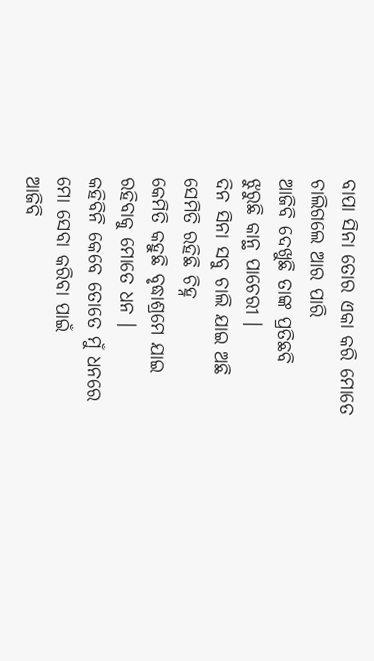ବାପା ସିନା ତୋର ଏକା କରି ମୋତେ
ଚାଲିଗଲେ ଆର ପାରି
ଆଜିବି ଦେଖୁଛି ତାଙ୍କ ପ୍ରତିଛବି
ଝୁରୁଛି କାନ୍ଥ ପାଚେରୀ ।
ଦିନ ସିନା ସବୁ ଚାଲି ଯାଇ ଅଛି
ସେମିତି ରହିଛି ଚିହ୍ନ
କେମିତି କହୁଛି ବୃଦ୍ଧାଶ୍ରମେ ଯାଇ
ରହିବାକୁ ମୋତେ ଧନ ।
କହିବିନି କେବେ ତୋତେ ମୁଁ ଧନରେ
ମୋ ସେବା କରିବା ପାଇଁ
ଆଜିବି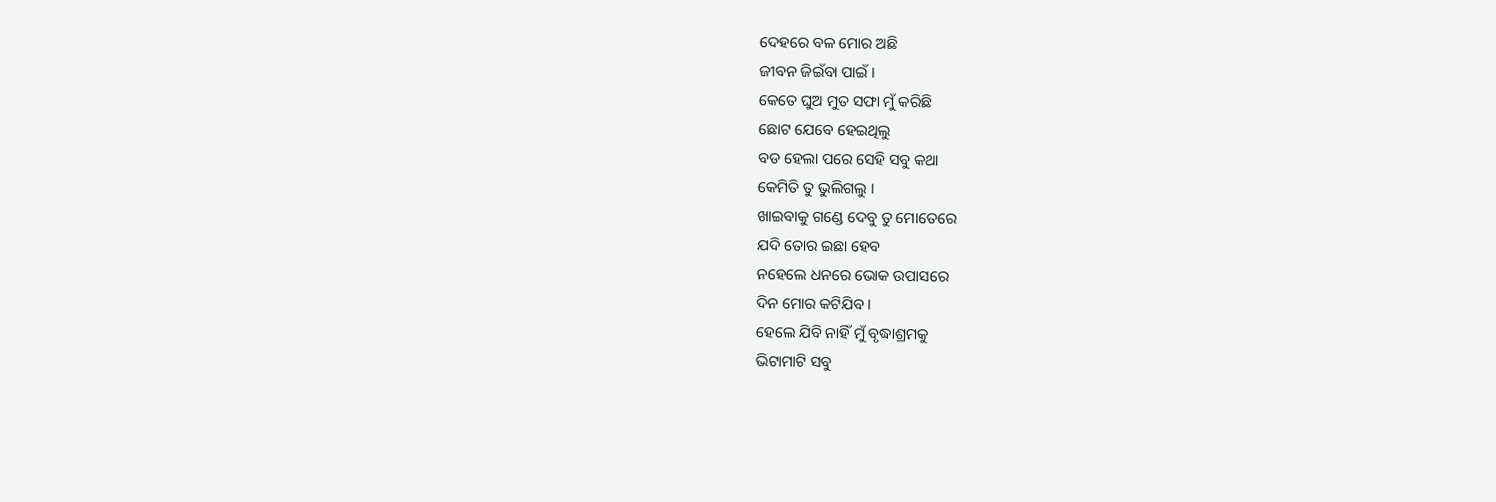ଦେହରେ ବଳ ମୋର ଅଛି
ଜୀବନ ଜିଇଁବା ପାଇଁ ।
କେତେ ଘୁଅ ମୁତ ସଫା ମୁଁ କରିଛି
ଛୋଟ ଯେବେ ହେଇଥିଲୁ
ବଡ ହେଲା ପରେ ସେହି ସବୁ କଥା
କେମିତି ତୁ ଭୁଲିଗଲୁ ।
ଖାଇବାକୁ ଗଣ୍ଡେ ଦେବୁ ତୁ ମୋତେରେ
ଯଦି ତୋର ଇଛା ହେବ
ନହେଲେ ଧନରେ ଭୋକ ଉପାସରେ
ଦିନ ମୋର କଟିଯିବ ।
ହେଲେ ଯିବି ନାହିଁ ମୁଁ ବୃଦ୍ଧାଶ୍ରମକୁ
ଭିଟାମାଟି ସବୁ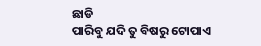ଛାଡି
ପାରିବୁ ଯଦି ତୁ ବିଷରୁ ଟୋପାଏ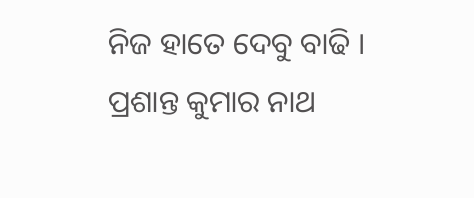ନିଜ ହାତେ ଦେବୁ ବାଢି ।
ପ୍ରଶାନ୍ତ କୁମାର ନାଥ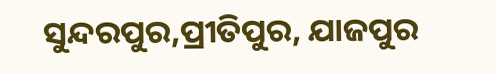ସୁନ୍ଦରପୁର,ପ୍ରୀତିପୁର, ଯାଜପୁର